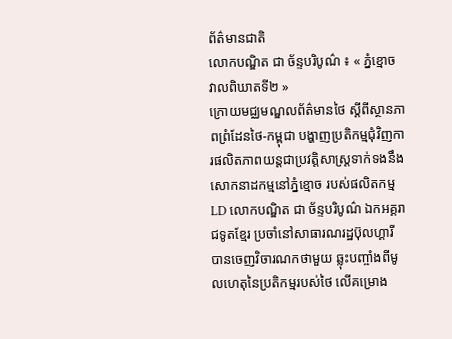ព័ត៌មានជាតិ
លោកបណ្ឌិត ជា ច័ន្ទបរិបូណ៌ ៖ « ភ្នំខ្មោច វាលពិឃាតទី២ »
ក្រោយមជ្ឈមណ្ឌលព័ត៌មានថៃ ស្តីពីស្ថានភាពព្រំដែនថៃ-កម្ពុជា បង្ហាញប្រតិកម្មជុំវិញការផលិតភាពយន្តជាប្រវត្តិសាស្ត្រទាក់ទងនឹងសោកនាដកម្មនៅភ្នំខ្មោច របស់ផលិតកម្ម LD លោកបណ្ឌិត ជា ច័ន្ទបរិបូណ៌ ឯកអគ្គរាជទូតខ្មែរ ប្រចាំនៅសាធារណរដ្ឋប៊ុលហ្គារី បានចេញវិចារណកថាមួយ ឆ្លុះបញ្ចាំងពីមូលហេតុនៃប្រតិកម្មរបស់ថៃ លើគម្រោង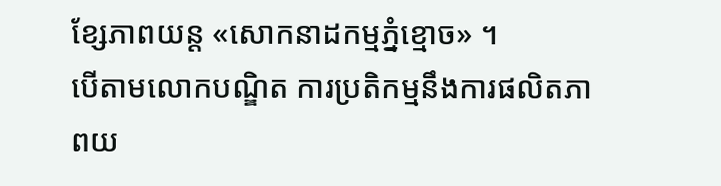ខ្សែភាពយន្ត «សោកនាដកម្មភ្នំខ្មោច» ។
បើតាមលោកបណ្ឌិត ការប្រតិកម្មនឹងការផលិតភាពយ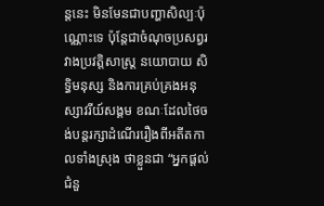ន្តនេះ មិនមែនជាបញ្ហាសិល្បៈប៉ុណ្ណោះទេ ប៉ុន្តែជាចំណុចប្រសព្វរវាងប្រវត្តិសាស្ត្រ នយោបាយ សិទ្ធិមនុស្ស និងការគ្រប់គ្រងអនុស្សាវរីយ៍សង្គម ខណៈដែលថៃចង់បន្តរក្សាដំណើររឿងពីអតីតកាលទាំងស្រុង ថាខ្លួនជា “អ្នកផ្តល់ជំនួ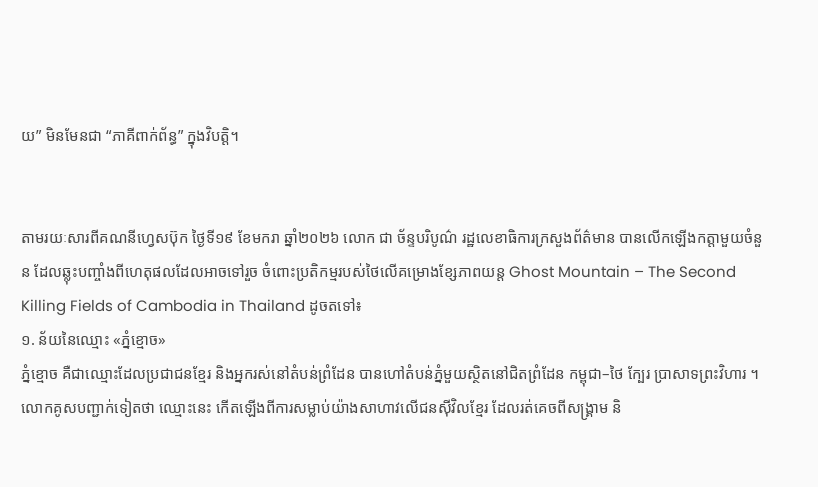យ” មិនមែនជា “ភាគីពាក់ព័ន្ធ” ក្នុងវិបត្តិ។


តាមរយៈសារពីគណនីហ្វេសប៊ុក ថ្ងៃទី១៩ ខែមករា ឆ្នាំ២០២៦ លោក ជា ច័ន្ទបរិបូណ៌ រដ្ឋលេខាធិការក្រសួងព័ត៌មាន បានលើកឡើងកត្តាមួយចំនួន ដែលឆ្លុះបញ្ចាំងពីហេតុផលដែលអាចទៅរួច ចំពោះប្រតិកម្មរបស់ថៃលើគម្រោងខ្សែភាពយន្ត Ghost Mountain – The Second Killing Fields of Cambodia in Thailand ដូចតទៅ៖
១. ន័យនៃឈ្មោះ «ភ្នំខ្មោច»
ភ្នំខ្មោច គឺជាឈ្មោះដែលប្រជាជនខ្មែរ និងអ្នករស់នៅតំបន់ព្រំដែន បានហៅតំបន់ភ្នំមួយស្ថិតនៅជិតព្រំដែន កម្ពុជា–ថៃ ក្បែរ ប្រាសាទព្រះវិហារ ។ លោកគូសបញ្ជាក់ទៀតថា ឈ្មោះនេះ កើតឡើងពីការសម្លាប់យ៉ាងសាហាវលើជនស៊ីវិលខ្មែរ ដែលរត់គេចពីសង្គ្រាម និ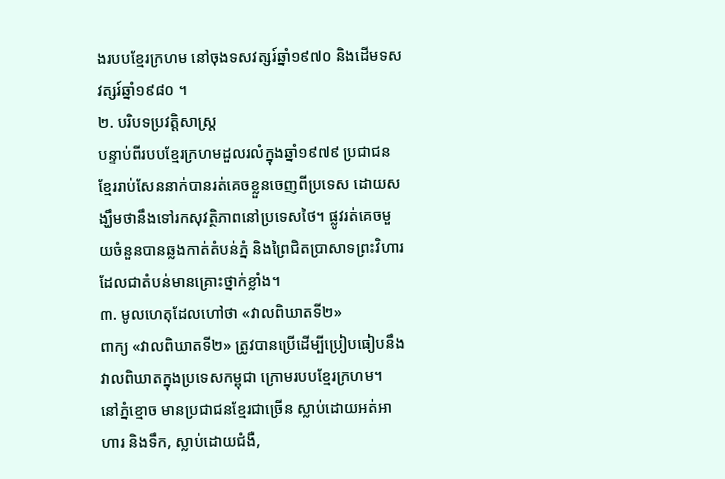ងរបបខ្មែរក្រហម នៅចុងទសវត្សរ៍ឆ្នាំ១៩៧០ និងដើមទសវត្សរ៍ឆ្នាំ១៩៨០ ។
២. បរិបទប្រវត្តិសាស្ត្រ
បន្ទាប់ពីរបបខ្មែរក្រហមដួលរលំក្នុងឆ្នាំ១៩៧៩ ប្រជាជនខ្មែររាប់សែននាក់បានរត់គេចខ្លួនចេញពីប្រទេស ដោយសង្ឃឹមថានឹងទៅរកសុវត្ថិភាពនៅប្រទេសថៃ។ ផ្លូវរត់គេចមួយចំនួនបានឆ្លងកាត់តំបន់ភ្នំ និងព្រៃជិតប្រាសាទព្រះវិហារ ដែលជាតំបន់មានគ្រោះថ្នាក់ខ្លាំង។
៣. មូលហេតុដែលហៅថា «វាលពិឃាតទី២»
ពាក្យ «វាលពិឃាតទី២» ត្រូវបានប្រើដើម្បីប្រៀបធៀបនឹងវាលពិឃាតក្នុងប្រទេសកម្ពុជា ក្រោមរបបខ្មែរក្រហម។
នៅភ្នំខ្មោច មានប្រជាជនខ្មែរជាច្រើន ស្លាប់ដោយអត់អាហារ និងទឹក, ស្លាប់ដោយជំងឺ,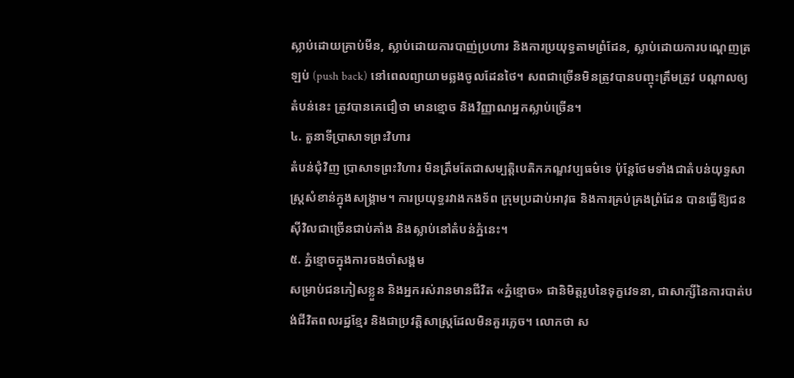ស្លាប់ដោយគ្រាប់មីន, ស្លាប់ដោយការបាញ់ប្រហារ និងការប្រយុទ្ធតាមព្រំដែន, ស្លាប់ដោយការបណ្តេញត្រឡប់ (push back) នៅពេលព្យាយាមឆ្លងចូលដែនថៃ។ សពជាច្រើនមិនត្រូវបានបញ្ចុះត្រឹមត្រូវ បណ្តាលឲ្យតំបន់នេះ ត្រូវបានគេជឿថា មានខ្មោច និងវិញ្ញាណអ្នកស្លាប់ច្រើន។
៤. តួនាទីប្រាសាទព្រះវិហារ
តំបន់ជុំវិញ ប្រាសាទព្រះវិហារ មិនត្រឹមតែជាសម្បត្តិបេតិកភណ្ឌវប្បធម៌ទេ ប៉ុន្តែថែមទាំងជាតំបន់យុទ្ធសាស្ត្រសំខាន់ក្នុងសង្គ្រាម។ ការប្រយុទ្ធរវាងកងទ័ព ក្រុមប្រដាប់អាវុធ និងការគ្រប់គ្រងព្រំដែន បានធ្វើឱ្យជនស៊ីវិលជាច្រើនជាប់គាំង និងស្លាប់នៅតំបន់ភ្នំនេះ។
៥. ភ្នំខ្មោចក្នុងការចងចាំសង្គម
សម្រាប់ជនភៀសខ្លួន និងអ្នករស់រានមានជីវិត «ភ្នំខ្មោច» ជានិមិត្តរូបនៃទុក្ខវេទនា, ជាសាក្សីនៃការបាត់បង់ជីវិតពលរដ្ឋខ្មែរ និងជាប្រវត្តិសាស្ត្រដែលមិនគួរភ្លេច។ លោកថា ស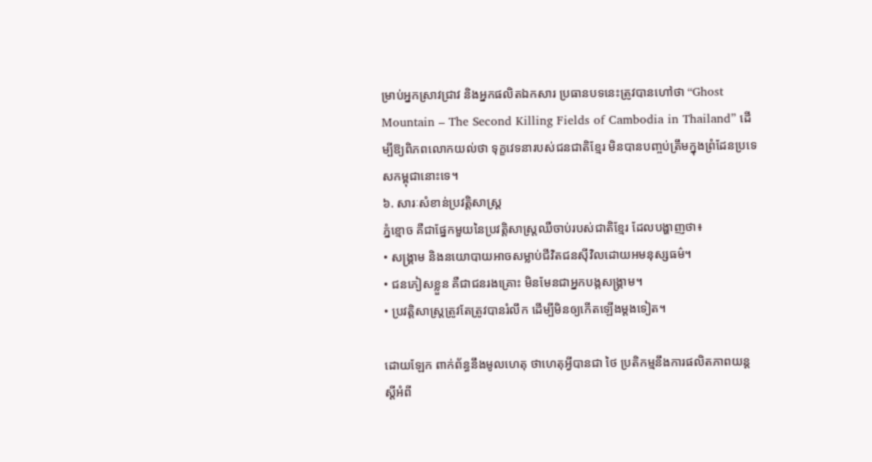ម្រាប់អ្នកស្រាវជ្រាវ និងអ្នកផលិតឯកសារ ប្រធានបទនេះត្រូវបានហៅថា “Ghost Mountain – The Second Killing Fields of Cambodia in Thailand” ដើម្បីឱ្យពិភពលោកយល់ថា ទុក្ខវេទនារបស់ជនជាតិខ្មែរ មិនបានបញ្ចប់ត្រឹមក្នុងព្រំដែនប្រទេសកម្ពុជានោះទេ។
៦. សារៈសំខាន់ប្រវត្តិសាស្ត្រ
ភ្នំខ្មោច គឺជាផ្នែកមួយនៃប្រវត្តិសាស្ត្រឈឺចាប់របស់ជាតិខ្មែរ ដែលបង្ហាញថា៖
• សង្គ្រាម និងនយោបាយអាចសម្លាប់ជីវិតជនស៊ីវិលដោយអមនុស្សធម៌។
• ជនភៀសខ្លួន គឺជាជនរងគ្រោះ មិនមែនជាអ្នកបង្កសង្គ្រាម។
• ប្រវត្តិសាស្ត្រត្រូវតែត្រូវបានរំលឹក ដើម្បីមិនឲ្យកើតឡើងម្ដងទៀត។

ដោយឡែក ពាក់ព័ន្ធនឹងមូលហេតុ ថាហេតុអ្វីបានជា ថៃ ប្រតិកម្មនឹងការផលិតភាពយន្ត ស្តីអំពី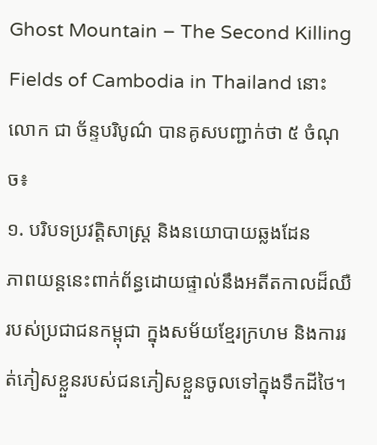Ghost Mountain – The Second Killing Fields of Cambodia in Thailand នោះ លោក ជា ច័ន្ទបរិបូណ៌ បានគូសបញ្ជាក់ថា ៥ ចំណុច៖
១. បរិបទប្រវត្តិសាស្ត្រ និងនយោបាយឆ្លងដែន
ភាពយន្តនេះពាក់ព័ន្ធដោយផ្ទាល់នឹងអតីតកាលដ៏ឈឺរបស់ប្រជាជនកម្ពុជា ក្នុងសម័យខ្មែរក្រហម និងការរត់ភៀសខ្លួនរបស់ជនភៀសខ្លួនចូលទៅក្នុងទឹកដីថៃ។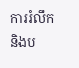ការរំលឹក និងប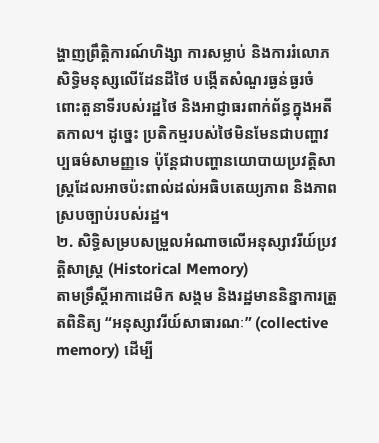ង្ហាញព្រឹត្តិការណ៍ហិង្សា ការសម្លាប់ និងការរំលោភសិទ្ធិមនុស្សលើដែនដីថៃ បង្កើតសំណួរធ្ងន់ធ្ងរចំពោះតួនាទីរបស់រដ្ឋថៃ និងអាជ្ញាធរពាក់ព័ន្ធក្នុងអតីតកាល។ ដូច្នេះ ប្រតិកម្មរបស់ថៃមិនមែនជាបញ្ហាវប្បធម៌សាមញ្ញទេ ប៉ុន្តែជាបញ្ហានយោបាយប្រវត្តិសាស្ត្រដែលអាចប៉ះពាល់ដល់អធិបតេយ្យភាព និងភាពស្របច្បាប់របស់រដ្ឋ។
២. សិទ្ធិសម្របសម្រួលអំណាចលើអនុស្សាវរីយ៍ប្រវត្តិសាស្ត្រ (Historical Memory)
តាមទ្រឹស្តីអាកាដេមិក សង្គម និងរដ្ឋមាននិន្នាការត្រួតពិនិត្យ “អនុស្សាវរីយ៍សាធារណៈ” (collective memory) ដើម្បី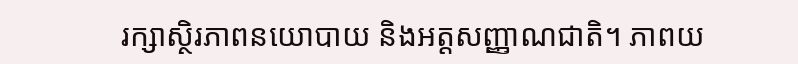រក្សាស្ថិរភាពនយោបាយ និងអត្តសញ្ញាណជាតិ។ ភាពយ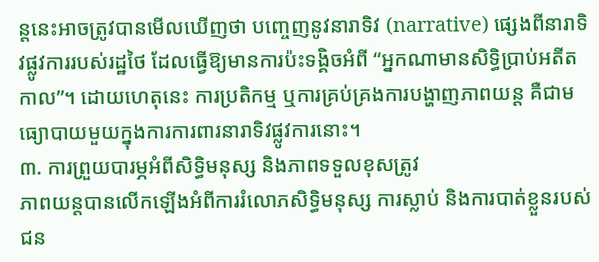ន្តនេះអាចត្រូវបានមើលឃើញថា បញ្ចេញនូវនារាទិវ (narrative) ផ្សេងពីនារាទិវផ្លូវការរបស់រដ្ឋថៃ ដែលធ្វើឱ្យមានការប៉ះទង្គិចអំពី “អ្នកណាមានសិទ្ធិប្រាប់អតីតកាល”។ ដោយហេតុនេះ ការប្រតិកម្ម ឬការគ្រប់គ្រងការបង្ហាញភាពយន្ត គឺជាមធ្យោបាយមួយក្នុងការការពារនារាទិវផ្លូវការនោះ។
៣. ការព្រួយបារម្ភអំពីសិទ្ធិមនុស្ស និងភាពទទួលខុសត្រូវ
ភាពយន្តបានលើកឡើងអំពីការរំលោភសិទ្ធិមនុស្ស ការស្លាប់ និងការបាត់ខ្លួនរបស់ជន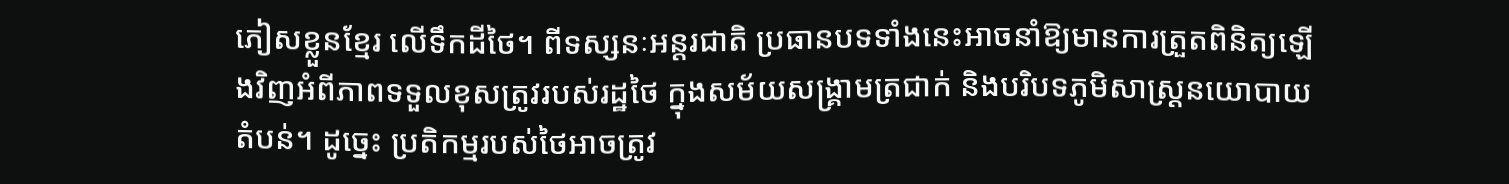ភៀសខ្លួនខ្មែរ លើទឹកដីថៃ។ ពីទស្សនៈអន្តរជាតិ ប្រធានបទទាំងនេះអាចនាំឱ្យមានការត្រួតពិនិត្យឡើងវិញអំពីភាពទទួលខុសត្រូវរបស់រដ្ឋថៃ ក្នុងសម័យសង្គ្រាមត្រជាក់ និងបរិបទភូមិសាស្ត្រនយោបាយតំបន់។ ដូច្នេះ ប្រតិកម្មរបស់ថៃអាចត្រូវ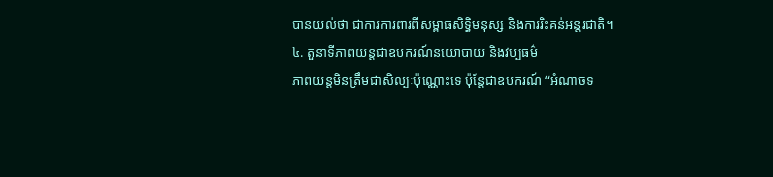បានយល់ថា ជាការការពារពីសម្ពាធសិទ្ធិមនុស្ស និងការរិះគន់អន្តរជាតិ។
៤. តួនាទីភាពយន្តជាឧបករណ៍នយោបាយ និងវប្បធម៌
ភាពយន្តមិនត្រឹមជាសិល្បៈប៉ុណ្ណោះទេ ប៉ុន្តែជាឧបករណ៍ “អំណាចទ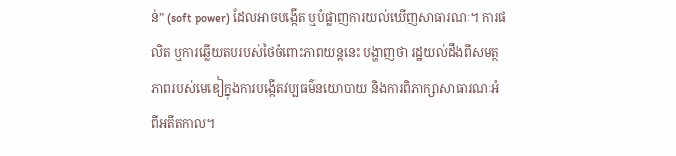ន់” (soft power) ដែលអាចបង្កើត ឬបំផ្លាញការយល់ឃើញសាធារណៈ។ ការផលិត ឬការឆ្លើយតបរបស់ថៃចំពោះភាពយន្តនេះ បង្ហាញថា រដ្ឋយល់ដឹងពីសមត្ថភាពរបស់មេឌៀក្នុងការបង្កើតវប្បធម៌នយោបាយ និងការពិភាក្សាសាធារណៈអំពីអតីតកាល។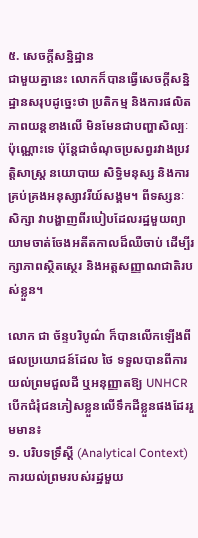៥. សេចក្តីសន្និដ្ឋាន
ជាមួយគ្នានេះ លោកក៏បានធ្វើសេចក្តីសន្និដ្ឋានសរុបដូច្នេះថា ប្រតិកម្ម និងការផលិតភាពយន្តខាងលើ មិនមែនជាបញ្ហាសិល្បៈប៉ុណ្ណោះទេ ប៉ុន្តែជាចំណុចប្រសព្វរវាងប្រវត្តិសាស្ត្រ នយោបាយ សិទ្ធិមនុស្ស និងការគ្រប់គ្រងអនុស្សាវរីយ៍សង្គម។ ពីទស្សនៈសិក្សា វាបង្ហាញពីរបៀបដែលរដ្ឋមួយព្យាយាមចាត់ចែងអតីតកាលដ៏ឈឺចាប់ ដើម្បីរក្សាភាពស្ថិតស្ថេរ និងអត្តសញ្ញាណជាតិរបស់ខ្លួន។

លោក ជា ច័ន្ទបរិបូណ៌ ក៏បានលើកឡើងពីផលប្រយោជន៍ដែល ថៃ ទទួលបានពីការយល់ព្រមជួលដី ឬអនុញ្ញាតឱ្យ UNHCR បើកជំរុំជនភៀសខ្លួនលើទឹកដីខ្លួនផងដែររួមមាន៖
១. បរិបទទ្រឹស្តី (Analytical Context)
ការយល់ព្រមរបស់រដ្ឋមួយ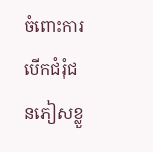ចំពោះការបើកជំរុំជនភៀសខ្លួ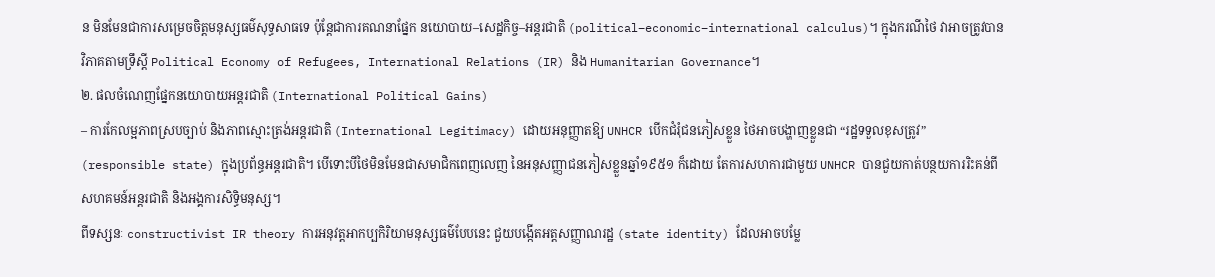ន មិនមែនជាការសម្រេចចិត្តមនុស្សធម៌សុទ្ធសាធទេ ប៉ុន្តែជាការគណនាផ្នែក នយោបាយ–សេដ្ឋកិច្ច–អន្តរជាតិ (political–economic–international calculus)។ ក្នុងករណីថៃ វាអាចត្រូវបានវិភាគតាមទ្រឹស្តី Political Economy of Refugees, International Relations (IR) និង Humanitarian Governance។
២. ផលចំណេញផ្នែកនយោបាយអន្តរជាតិ (International Political Gains)
– ការកែលម្អភាពស្របច្បាប់ និងភាពស្មោះត្រង់អន្តរជាតិ (International Legitimacy) ដោយអនុញ្ញាតឱ្យ UNHCR បើកជំរុំជនភៀសខ្លួន ថៃអាចបង្ហាញខ្លួនជា “រដ្ឋទទួលខុសត្រូវ” (responsible state) ក្នុងប្រព័ន្ធអន្តរជាតិ។ បើទោះបីថៃមិនមែនជាសមាជិកពេញលេញ នៃអនុសញ្ញាជនភៀសខ្លួនឆ្នាំ១៩៥១ ក៏ដោយ តែការសហការជាមួយ UNHCR បានជួយកាត់បន្ថយការរិះគន់ពីសហគមន៍អន្តរជាតិ និងអង្គការសិទ្ធិមនុស្ស។
ពីទស្សនៈ constructivist IR theory ការអនុវត្តអាកប្បកិរិយាមនុស្សធម៌បែបនេះ ជួយបង្កើតអត្តសញ្ញាណរដ្ឋ (state identity) ដែលអាចបម្លែ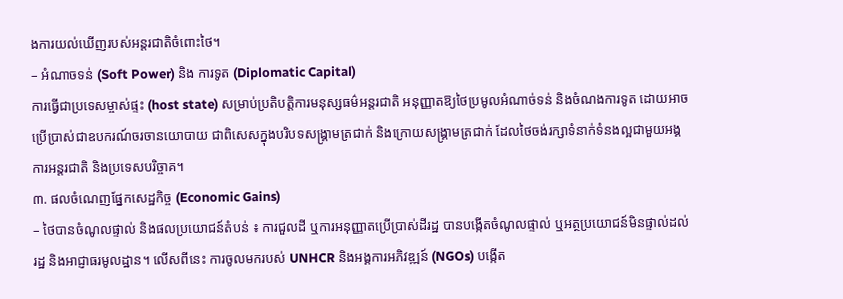ងការយល់ឃើញរបស់អន្តរជាតិចំពោះថៃ។
– អំណាចទន់ (Soft Power) និង ការទូត (Diplomatic Capital)
ការធ្វើជាប្រទេសម្ចាស់ផ្ទះ (host state) សម្រាប់ប្រតិបត្តិការមនុស្សធម៌អន្តរជាតិ អនុញ្ញាតឱ្យថៃប្រមូលអំណាច់ទន់ និងចំណងការទូត ដោយអាចប្រើប្រាស់ជាឧបករណ៍ចរចានយោបាយ ជាពិសេសក្នុងបរិបទសង្គ្រាមត្រជាក់ និងក្រោយសង្គ្រាមត្រជាក់ ដែលថៃចង់រក្សាទំនាក់ទំនងល្អជាមួយអង្គការអន្តរជាតិ និងប្រទេសបរិច្ចាគ។
៣. ផលចំណេញផ្នែកសេដ្ឋកិច្ច (Economic Gains)
– ថៃបានចំណូលផ្ទាល់ និងផលប្រយោជន៍តំបន់ ៖ ការជួលដី ឬការអនុញ្ញាតប្រើប្រាស់ដីរដ្ឋ បានបង្កើតចំណូលផ្ទាល់ ឬអត្ថប្រយោជន៍មិនផ្ទាល់ដល់រដ្ឋ និងអាជ្ញាធរមូលដ្ឋាន។ លើសពីនេះ ការចូលមករបស់ UNHCR និងអង្គការអភិវឌ្ឍន៍ (NGOs) បង្កើត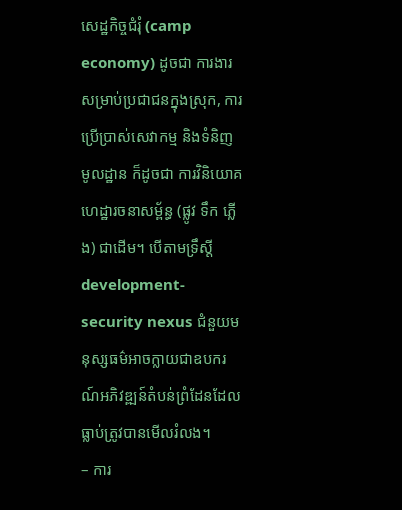សេដ្ឋកិច្ចជំរុំ (camp economy) ដូចជា ការងារសម្រាប់ប្រជាជនក្នុងស្រុក, ការប្រើប្រាស់សេវាកម្ម និងទំនិញមូលដ្ឋាន ក៏ដូចជា ការវិនិយោគហេដ្ឋារចនាសម្ព័ន្ធ (ផ្លូវ ទឹក ភ្លើង) ជាដើម។ បើតាមទ្រឹស្តី development-security nexus ជំនួយមនុស្សធម៌អាចក្លាយជាឧបករណ៍អភិវឌ្ឍន៍តំបន់ព្រំដែនដែលធ្លាប់ត្រូវបានមើលរំលង។
– ការ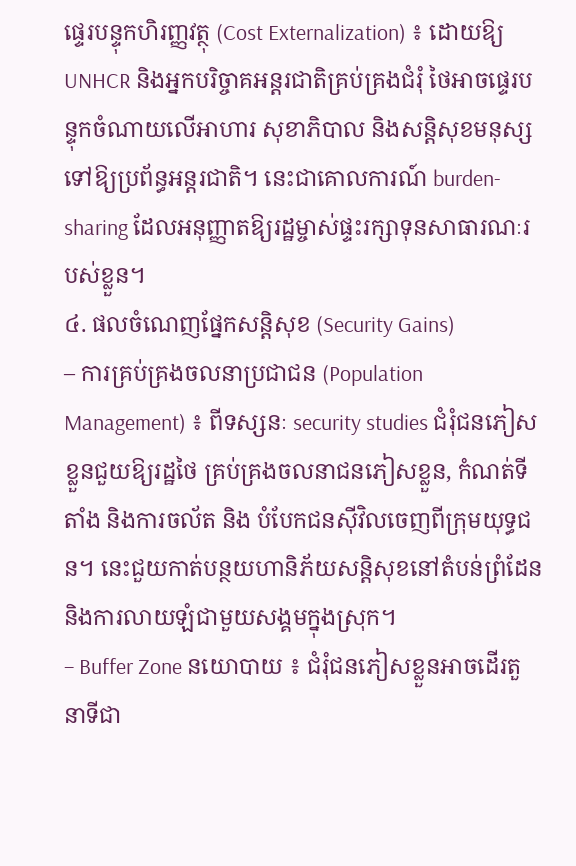ផ្ទេរបន្ទុកហិរញ្ញវត្ថុ (Cost Externalization) ៖ ដោយឱ្យ UNHCR និងអ្នកបរិច្ចាគអន្តរជាតិគ្រប់គ្រងជំរុំ ថៃអាចផ្ទេរបន្ទុកចំណាយលើអាហារ សុខាភិបាល និងសន្តិសុខមនុស្ស ទៅឱ្យប្រព័ន្ធអន្តរជាតិ។ នេះជាគោលការណ៍ burden-sharing ដែលអនុញ្ញាតឱ្យរដ្ឋម្ចាស់ផ្ទះរក្សាទុនសាធារណៈរបស់ខ្លួន។
៤. ផលចំណេញផ្នែកសន្តិសុខ (Security Gains)
– ការគ្រប់គ្រងចលនាប្រជាជន (Population Management) ៖ ពីទស្សនៈ security studies ជំរុំជនភៀសខ្លួនជួយឱ្យរដ្ឋថៃ គ្រប់គ្រងចលនាជនភៀសខ្លួន, កំណត់ទីតាំង និងការចល័ត និង បំបែកជនស៊ីវិលចេញពីក្រុមយុទ្ធជន។ នេះជួយកាត់បន្ថយហានិភ័យសន្តិសុខនៅតំបន់ព្រំដែន និងការលាយឡំជាមួយសង្គមក្នុងស្រុក។
– Buffer Zone នយោបាយ ៖ ជំរុំជនភៀសខ្លួនអាចដើរតួនាទីជា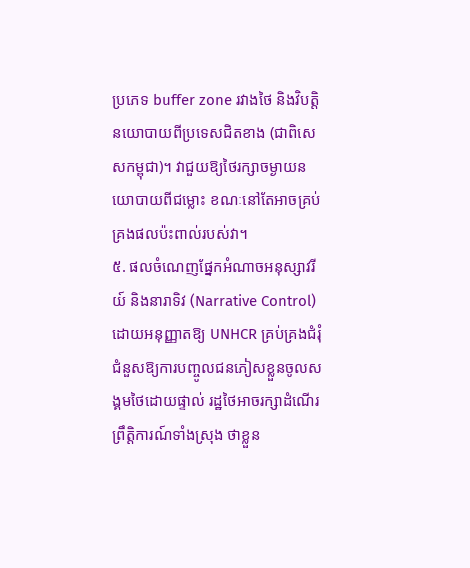ប្រភេទ buffer zone រវាងថៃ និងវិបត្តិនយោបាយពីប្រទេសជិតខាង (ជាពិសេសកម្ពុជា)។ វាជួយឱ្យថៃរក្សាចម្ងាយនយោបាយពីជម្លោះ ខណៈនៅតែអាចគ្រប់គ្រងផលប៉ះពាល់របស់វា។
៥. ផលចំណេញផ្នែកអំណាចអនុស្សាវរីយ៍ និងនារាទិវ (Narrative Control)
ដោយអនុញ្ញាតឱ្យ UNHCR គ្រប់គ្រងជំរុំ ជំនួសឱ្យការបញ្ចូលជនភៀសខ្លួនចូលសង្គមថៃដោយផ្ទាល់ រដ្ឋថៃអាចរក្សាដំណើរព្រឹត្តិការណ៍ទាំងស្រុង ថាខ្លួន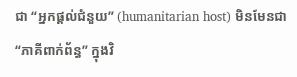ជា “អ្នកផ្តល់ជំនួយ” (humanitarian host) មិនមែនជា “ភាគីពាក់ព័ន្ធ” ក្នុងវិ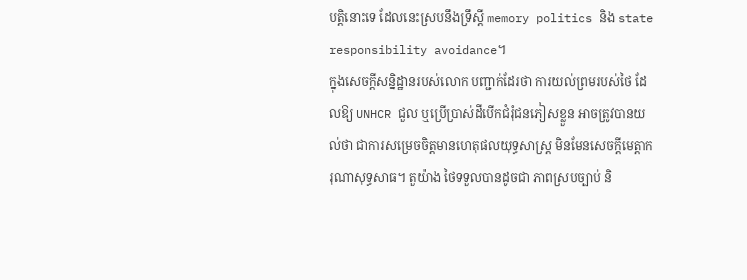បត្តិនោះទេ ដែលនេះស្របនឹងទ្រឹស្តី memory politics និង state responsibility avoidance។
ក្នុងសេចក្តីសន្និដ្ឋានរបស់លោក បញ្ជាក់ដែរថា ការយល់ព្រមរបស់ថៃ ដែលឱ្យ UNHCR ជួល ឬប្រើប្រាស់ដីបើកជំរុំជនភៀសខ្លួន អាចត្រូវបានយល់ថា ជាការសម្រេចចិត្តមានហេតុផលយុទ្ធសាស្ត្រ មិនមែនសេចក្តីមេត្តាករុណាសុទ្ធសាធ។ តួយ៉ាង ថៃទទួលបានដូចជា ភាពស្របច្បាប់ និ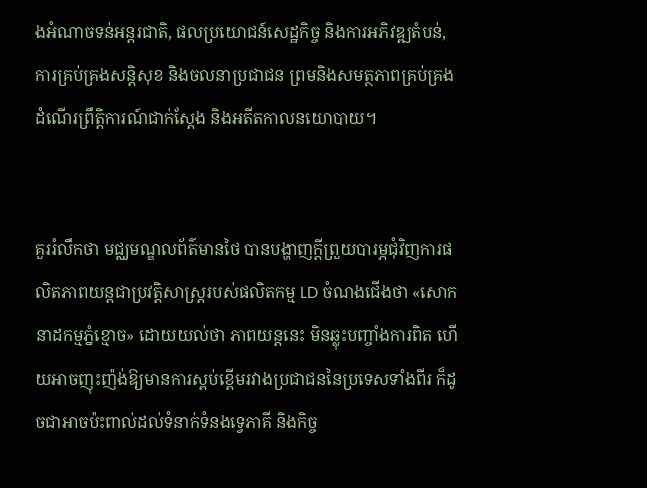ងអំណាចទន់អន្តរជាតិ, ផលប្រយោជន៍សេដ្ឋកិច្ច និងការអភិវឌ្ឍតំបន់, ការគ្រប់គ្រងសន្តិសុខ និងចលនាប្រជាជន ព្រមនិងសមត្ថភាពគ្រប់គ្រងដំណើរព្រឹត្តិការណ៍ជាក់ស្តែង និងអតីតកាលនយោបាយ។


គួររំលឹកថា មជ្ឈមណ្ឌលព័ត៌មានថៃ បានបង្ហាញក្តីព្រួយបារម្ភជុំវិញការផលិតភាពយន្តជាប្រវត្តិសាស្ត្ររបស់ផលិតកម្ម LD ចំណងជើងថា «សោកនាដកម្មភ្នំខ្មោច» ដោយយល់ថា ភាពយន្តនេះ មិនឆ្លុះបញ្ចាំងការពិត ហើយអាចញុះញ៉ង់ឱ្យមានការស្ពប់ខ្ពើមរវាងប្រជាជននៃប្រទេសទាំងពីរ ក៏ដូចជាអាចប៉ះពាល់ដល់ទំនាក់ទំនងទ្វេភាគី និងកិច្ច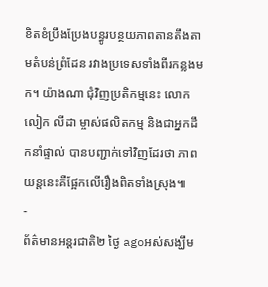ខិតខំប្រឹងប្រែងបន្ធូរបន្ថយភាពតានតឹងតាមតំបន់ព្រំដែន រវាងប្រទេសទាំងពីរកន្លងមក។ យ៉ាងណា ជុំវិញប្រតិកម្មនេះ លោក លៀក លីដា ម្ចាស់ផលិតកម្ម និងជាអ្នកដឹកនាំផ្ទាល់ បានបញ្ជាក់ទៅវិញដែរថា ភាពយន្តនេះគឺផ្អែកលើរឿងពិតទាំងស្រុង៕
-
ព័ត៌មានអន្ដរជាតិ២ ថ្ងៃ agoអស់សង្ឃឹម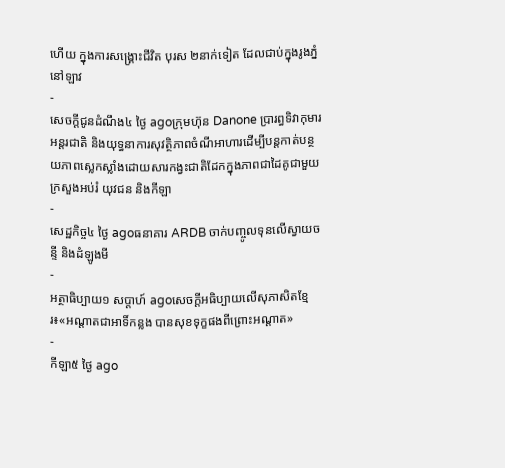ហើយ ក្នុងការសង្គ្រោះជីវិត បុរស ២នាក់ទៀត ដែលជាប់ក្នុងរូងភ្នំ នៅឡាវ
-
សេចក្ដីជូនដំណឹង៤ ថ្ងៃ agoក្រុមហ៊ុន Danone ប្រារព្ធទិវាកុមារអន្តរជាតិ និងយុទ្ធនាការសុវត្ថិភាពចំណីអាហារដើម្បីបន្តកាត់បន្ថយភាពស្លេកស្លាំងដោយសារកង្វះជាតិដែកក្នុងភាពជាដៃគូជាមួយក្រសួងអប់រំ យុវជន និងកីឡា
-
សេដ្ឋកិច្ច៤ ថ្ងៃ agoធនាគារ ARDB ចាក់បញ្ចូលទុនលើស្វាយចន្ទី និងដំឡូងមី
-
អត្ថាធិប្បាយ១ សប្តាហ៍ agoសេចក្ដីអធិប្បាយលើសុភាសិតខ្មែរ៖«អណ្តាតជាអាទិ៍កន្លង បានសុខទុក្ខផងពីព្រោះអណ្តាត»
-
កីឡា៥ ថ្ងៃ ago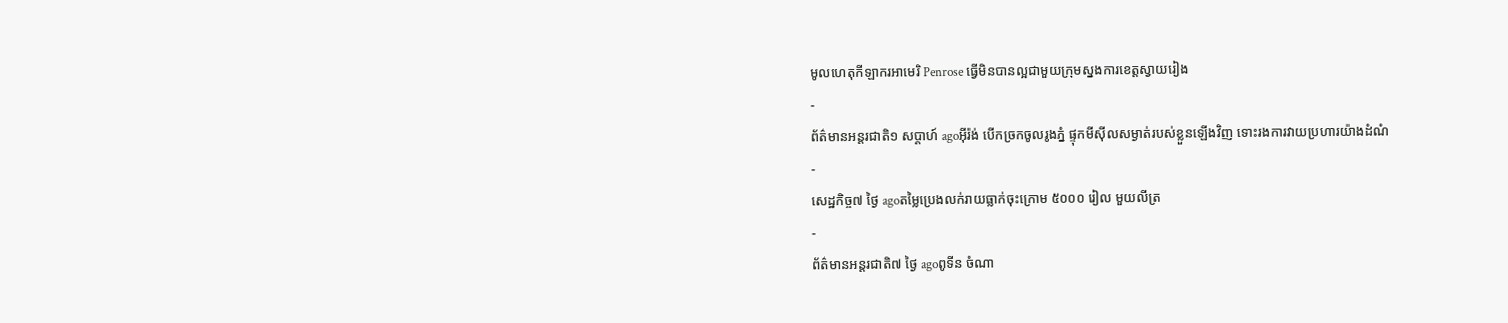មូលហេតុកីឡាករអាមេរិ Penrose ធ្វើមិនបានល្អជាមួយក្រុមស្នងការខេត្តស្វាយរៀង
-
ព័ត៌មានអន្ដរជាតិ១ សប្តាហ៍ agoអ៊ីរ៉ង់ បើកច្រកចូលរូងភ្នំ ផ្ទុកមីស៊ីលសម្ងាត់របស់ខ្លួនឡើងវិញ ទោះរងការវាយប្រហារយ៉ាងដំណំ
-
សេដ្ឋកិច្ច៧ ថ្ងៃ agoតម្លៃប្រេងលក់រាយធ្លាក់ចុះក្រោម ៥០០០ រៀល មួយលីត្រ
-
ព័ត៌មានអន្ដរជាតិ៧ ថ្ងៃ agoពូទីន ចំណា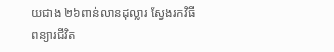យជាង ២៦ពាន់លានដុល្លារ ស្វែងរកវិធីពន្យារជីវិត